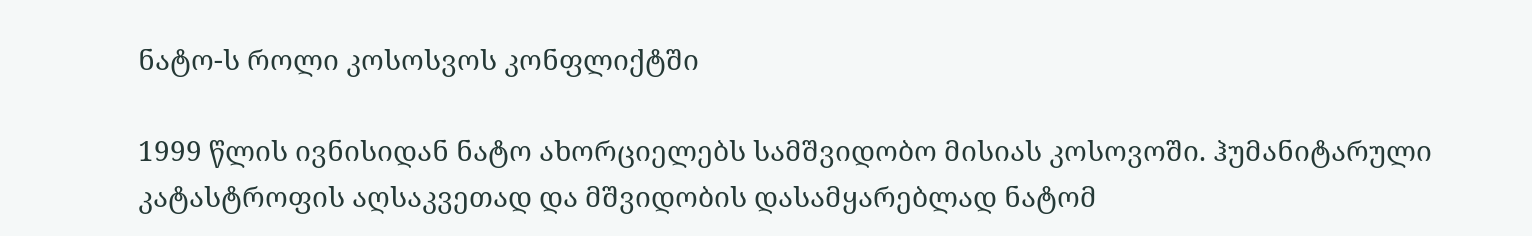ნატო-ს როლი კოსოსვოს კონფლიქტში

1999 წლის ივნისიდან ნატო ახორციელებს სამშვიდობო მისიას კოსოვოში. ჰუმანიტარული კატასტროფის აღსაკვეთად და მშვიდობის დასამყარებლად ნატომ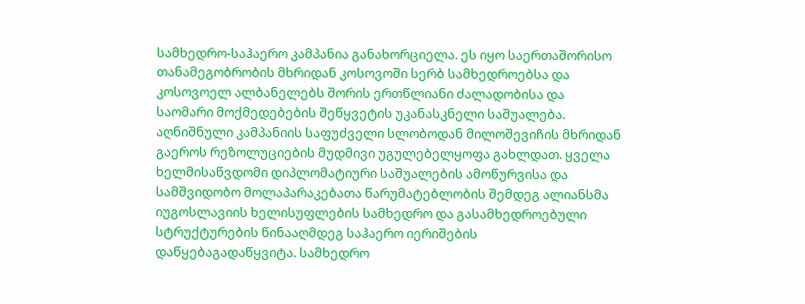სამხედრო-საჰაერო კამპანია განახორციელა. ეს იყო საერთაშორისო თანამეგობრობის მხრიდან კოსოვოში სერბ სამხედროებსა და კოსოვოელ ალბანელებს შორის ერთწლიანი ძალადობისა და საომარი მოქმედებების შეწყვეტის უკანასკნელი საშუალება. აღნიშნული კამპანიის საფუძველი სლობოდან მილოშევიჩის მხრიდან გაეროს რეზოლუციების მუდმივი უგულებელყოფა გახლდათ. ყველა ხელმისაწვდომი დიპლომატიური საშუალების ამოწურვისა და სამშვიდობო მოლაპარაკებათა წარუმატებლობის შემდეგ ალიანსმა იუგოსლავიის ხელისუფლების სამხედრო და გასამხედროებული სტრუქტურების წინააღმდეგ საჰაერო იერიშების დაწყებაგადაწყვიტა. სამხედრო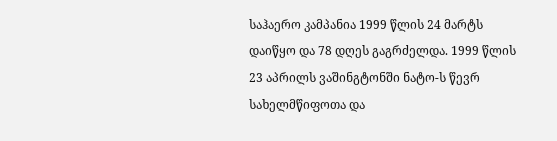საჰაერო კამპანია 1999 წლის 24 მარტს დაიწყო და 78 დღეს გაგრძელდა. 1999 წლის 23 აპრილს ვაშინგტონში ნატო-ს წევრ სახელმწიფოთა და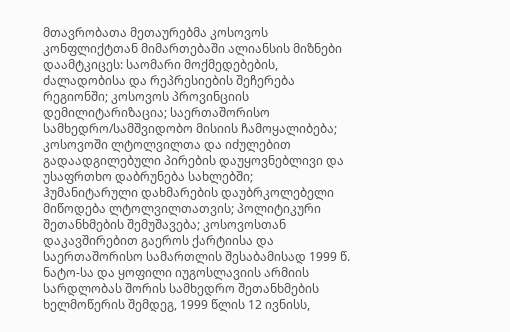მთავრობათა მეთაურებმა კოსოვოს კონფლიქტთან მიმართებაში ალიანსის მიზნები დაამტკიცეს: საომარი მოქმედებების, ძალადობისა და რეპრესიების შეჩერება რეგიონში; კოსოვოს პროვინციის დემილიტარიზაცია; საერთაშორისო სამხედრო/სამშვიდობო მისიის ჩამოყალიბება; კოსოვოში ლტოლვილთა და იძულებით გადაადგილებული პირების დაუყოვნებლივი და უსაფრთხო დაბრუნება სახლებში; ჰუმანიტარული დახმარების დაუბრკოლებელი მიწოდება ლტოლვილთათვის; პოლიტიკური შეთანხმების შემუშავება; კოსოვოსთან დაკავშირებით გაეროს ქარტიისა და საერთაშორისო სამართლის შესაბამისად 1999 წ. ნატო-სა და ყოფილი იუგოსლავიის არმიის სარდლობას შორის სამხედრო შეთანხმების ხელმოწერის შემდეგ, 1999 წლის 12 ივნისს,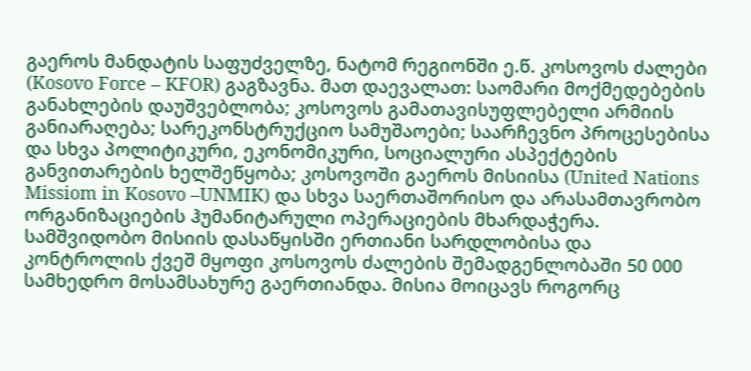გაეროს მანდატის საფუძველზე, ნატომ რეგიონში ე.წ. კოსოვოს ძალები (Kosovo Force – KFOR) გაგზავნა. მათ დაევალათ: საომარი მოქმედებების განახლების დაუშვებლობა; კოსოვოს გამათავისუფლებელი არმიის განიარაღება; სარეკონსტრუქციო სამუშაოები; საარჩევნო პროცესებისა და სხვა პოლიტიკური, ეკონომიკური, სოციალური ასპექტების განვითარების ხელშეწყობა; კოსოვოში გაეროს მისიისა (United Nations Missiom in Kosovo –UNMIK) და სხვა საერთაშორისო და არასამთავრობო ორგანიზაციების ჰუმანიტარული ოპერაციების მხარდაჭერა. სამშვიდობო მისიის დასაწყისში ერთიანი სარდლობისა და კონტროლის ქვეშ მყოფი კოსოვოს ძალების შემადგენლობაში 50 000 სამხედრო მოსამსახურე გაერთიანდა. მისია მოიცავს როგორც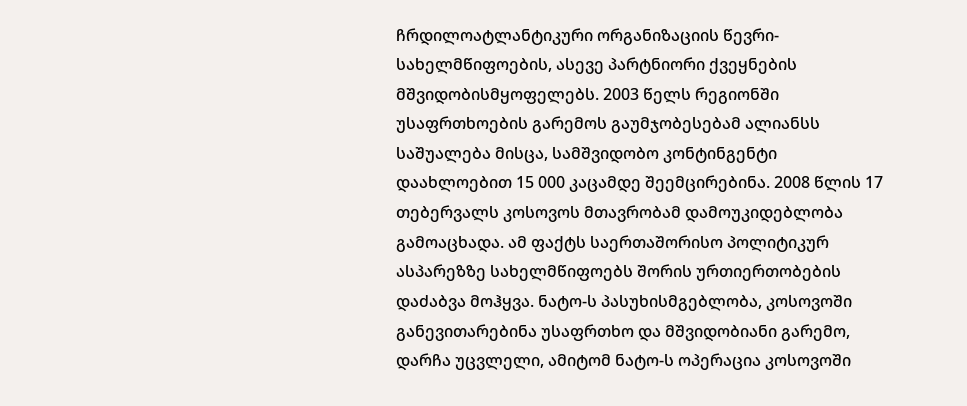ჩრდილოატლანტიკური ორგანიზაციის წევრი-სახელმწიფოების, ასევე პარტნიორი ქვეყნების მშვიდობისმყოფელებს. 2003 წელს რეგიონში უსაფრთხოების გარემოს გაუმჯობესებამ ალიანსს საშუალება მისცა, სამშვიდობო კონტინგენტი დაახლოებით 15 000 კაცამდე შეემცირებინა. 2008 წლის 17 თებერვალს კოსოვოს მთავრობამ დამოუკიდებლობა გამოაცხადა. ამ ფაქტს საერთაშორისო პოლიტიკურ ასპარეზზე სახელმწიფოებს შორის ურთიერთობების დაძაბვა მოჰყვა. ნატო-ს პასუხისმგებლობა, კოსოვოში განევითარებინა უსაფრთხო და მშვიდობიანი გარემო, დარჩა უცვლელი, ამიტომ ნატო-ს ოპერაცია კოსოვოში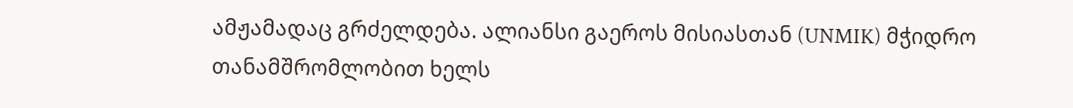ამჟამადაც გრძელდება. ალიანსი გაეროს მისიასთან (UNMIK) მჭიდრო თანამშრომლობით ხელს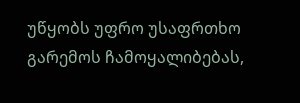უწყობს უფრო უსაფრთხო გარემოს ჩამოყალიბებას,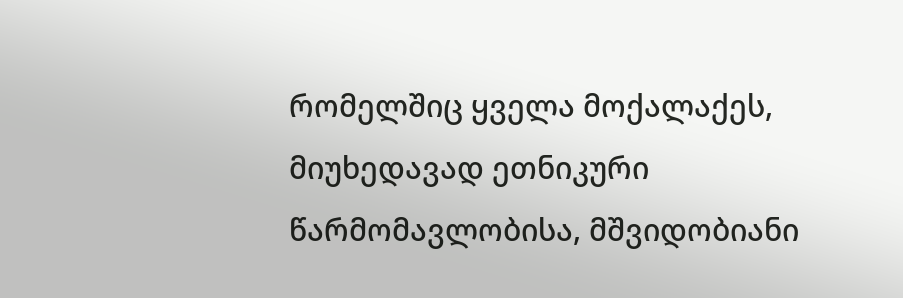რომელშიც ყველა მოქალაქეს, მიუხედავად ეთნიკური წარმომავლობისა, მშვიდობიანი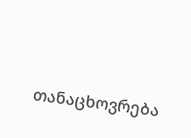თანაცხოვრება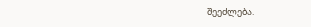შეეძლება.